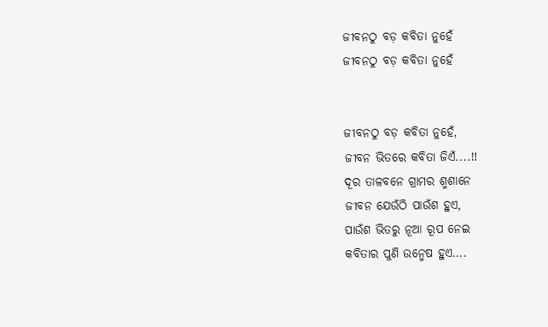ଜୀବନଠୁ ବଡ଼ କବିତା ନୁହେଁ
ଜୀବନଠୁ ବଡ଼ କବିତା ନୁହେଁ


ଜୀବନଠୁ ବଡ଼ କବିତା ନୁହେଁ,
ଜୀବନ ଭିତରେ କବିତା ଜିଏଁ....!!
ଦୂର ତାଳବନେ ଗ୍ରାମର ଶ୍ମଶାନେ
ଜୀବନ ଯେଉଁଠି ପାଉଁଶ ହୁଏ,
ପାଉଁଶ ଭିତରୁ ନୂଆ ରୂପ ନେଇ
କବିତାର ପୁଣି ଉନ୍ମେଷ ହୁଏ….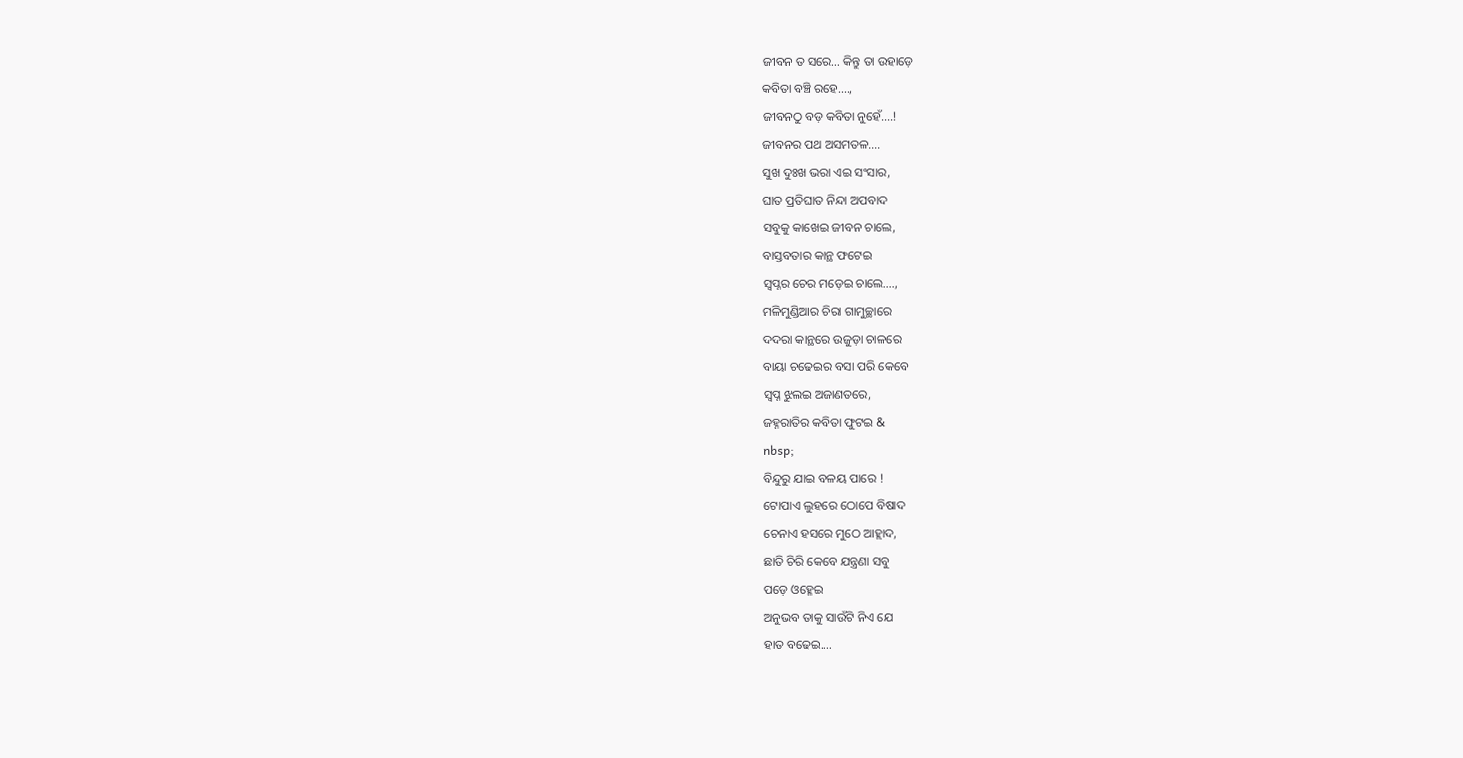ଜୀବନ ତ ସରେ… କିନ୍ତୁ ତା ଉହାଡ଼େ
କବିତା ବଞ୍ଚି ରହେ....,
ଜୀବନଠୁ ବଡ଼ କବିତା ନୁହେଁ....!
ଜୀବନର ପଥ ଅସମତଳ….
ସୁଖ ଦୁଃଖ ଭରା ଏଇ ସଂସାର,
ଘାତ ପ୍ରତିଘାତ ନିନ୍ଦା ଅପବାଦ
ସବୁକୁ କାଖେଇ ଜୀବନ ଚାଲେ,
ବାସ୍ତବତାର କାନ୍ଥ ଫଟେଇ
ସ୍ଵପ୍ନର ଚେର ମଡ଼େଇ ଚାଲେ….,
ମଳିମୁଣ୍ଡିଆର ଚିରା ଗାମୁଚ୍ଛାରେ
ଦଦରା କାନ୍ଥରେ ଉଜୁଡ଼ା ଚାଳରେ
ବାୟା ଚଢେଇର ବସା ପରି କେବେ
ସ୍ଵପ୍ନ ଝୁଲଇ ଅଜାଣତରେ,
ଜହ୍ନରାତିର କବିତା ଫୁଟଇ &
nbsp;
ବିନ୍ଦୁରୁ ଯାଇ ବଳୟ ପାରେ !
ଟୋପାଏ ଲୁହରେ ଠୋପେ ବିଷାଦ
ଚେନାଏ ହସରେ ମୁଠେ ଆହ୍ଲାଦ,
ଛାତି ଚିରି କେବେ ଯନ୍ତ୍ରଣା ସବୁ
ପଡ଼େ ଓହ୍ଳେଇ
ଅନୁଭବ ତାକୁ ସାଉଁଟି ନିଏ ଯେ
ହାତ ବଢେଇ....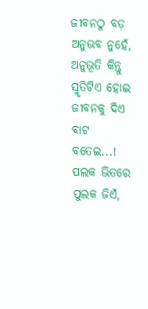ଜୀବନଠୁ ବଡ଼ ଅନୁଭବ ନୁହେଁ,
ଅନୁଭୂତି କିନ୍ତୁ ସ୍ମୃତିଟିଏ ହୋଇ
ଜୀବନକୁ ଦିଏ ବାଟ ବତେଇ...!
ପଲକ ଭିତରେ ପୁଲକ ଜିଏଁ,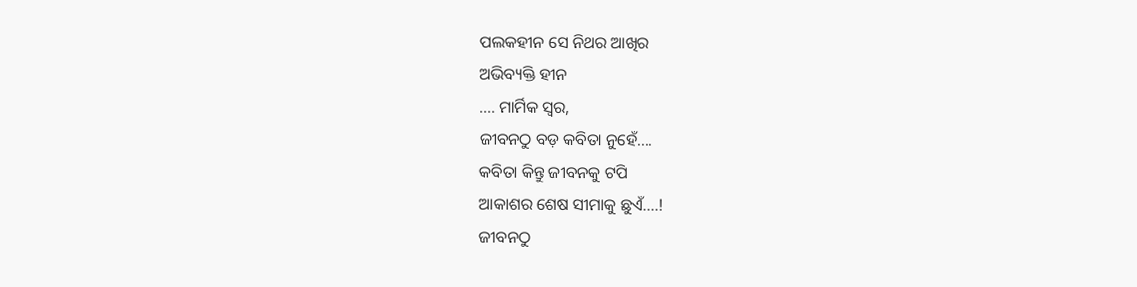ପଲକହୀନ ସେ ନିଥର ଆଖିର
ଅଭିବ୍ୟକ୍ତି ହୀନ
.... ମାର୍ମିକ ସ୍ଵର,
ଜୀବନଠୁ ବଡ଼ କବିତା ନୁହେଁ....
କବିତା କିନ୍ତୁ ଜୀବନକୁ ଟପି
ଆକାଶର ଶେଷ ସୀମାକୁ ଛୁଏଁ....!
ଜୀବନଠୁ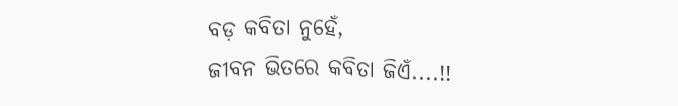ବଡ଼ କବିତା ନୁହେଁ,
ଜୀବନ ଭିତରେ କବିତା ଜିଏଁ....!!